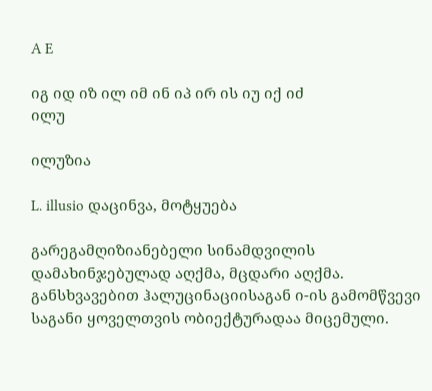A E

იგ იდ იზ ილ იმ ინ იპ ირ ის იუ იქ იძ
ილუ

ილუზია

L. illusio დაცინვა, მოტყუება

გარეგამღიზიანებელი სინამდვილის დამახინჯებულად აღქმა, მცდარი აღქმა. განსხვავებით ჰალუცინაციისაგან ი-ის გამომწვევი საგანი ყოველთვის ობიექტურადაა მიცემული.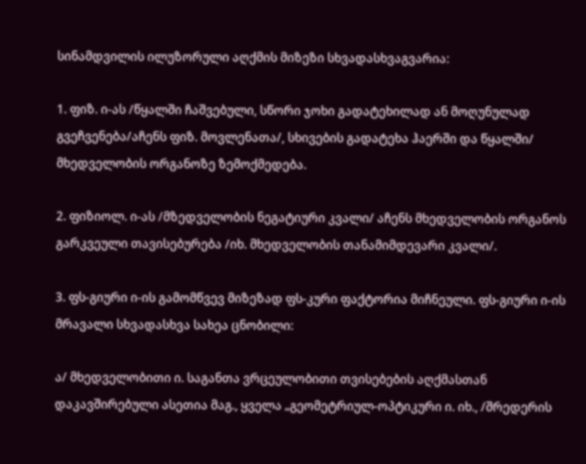სინამდვილის ილუზორული აღქმის მიზეზი სხვადასხვაგვარია:

1. ფიზ. ი-ას /წყალში ჩაშვებული, სწორი ჯოხი გადატეხილად ან მოღუნულად გვეჩვენება/აჩენს ფიზ. მოვლენათა/, სხივების გადატეხა ჰაერში და წყალში/ მხედველობის ორგანოზე ზემოქმედება.

2. ფიზიოლ. ი-ას /მზედველობის ნეგატიური კვალი/ აჩენს მხედველობის ორგანოს გარკვეული თავისებურება /იხ. მხედველობის თანამიმდევარი კვალი/.

3. ფს-გიური ი-ის გამომწვევ მიზეზად ფს-კური ფაქტორია მიჩნეული. ფს-გიური ი-ის მრავალი სხვადასხვა სახეა ცნობილი:

ა/ მხედველობითი ი. საგანთა ვრცეულობითი თვისებების აღქმასთან დაკავშირებული ასეთია მაგ., ყველა „გეომეტრიულ-ოპტიკური ი. იხ., /შრედერის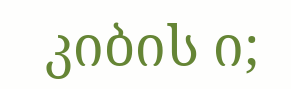კიბის ი;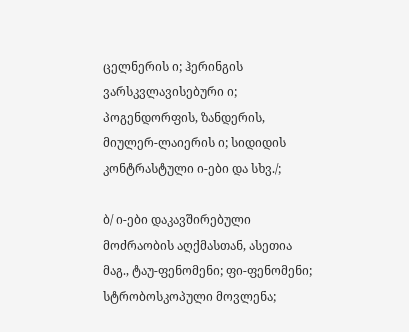ცელნერის ი; ჰერინგის ვარსკვლავისებური ი; პოგენდორფის, ზანდერის, მიულერ-ლაიერის ი; სიდიდის კონტრასტული ი-ები და სხვ./;

ბ/ ი-ები დაკავშირებული მოძრაობის აღქმასთან, ასეთია მაგ., ტაუ-ფენომენი; ფი-ფენომენი; სტრობოსკოპული მოვლენა;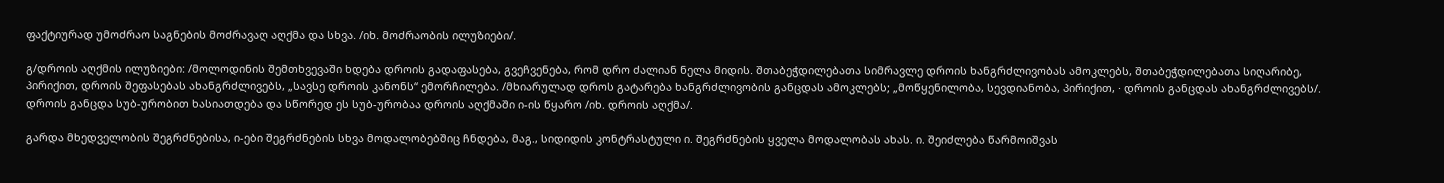ფაქტიურად უმოძრაო საგნების მოძრავაღ აღქმა და სხვა. /იხ. მოძრაობის ილუზიები/.

გ/დროის აღქმის ილუზიები: /მოლოდინის შემთხვევაში ხდება დროის გადაფასება, გვეჩვენება, რომ დრო ძალიან ნელა მიდის. შთაბეჭდილებათა სიმრავლე დროის ხანგრძლივობას ამოკლებს, შთაბეჭდილებათა სიღარიბე, პირიქით, დროის შეფასებას ახანგრძლივებს, „სავსე დროის კანონს“ ემორჩილება. /მხიარულად დროს გატარება ხანგრძლივობის განცდას ამოკლებს; „მოწყენილობა, სევდიანობა, პირიქით, · დროის განცდას ახანგრძლივებს/. დროის განცდა სუბ-ურობით ხასიათდება და სწორედ ეს სუბ-ურობაა დროის აღქმაში ი-ის წყარო /იხ. დროის აღქმა/.

გარდა მხედველობის შეგრძნებისა, ი-ები შეგრძნების სხვა მოდალობებშიც ჩნდება, მაგ., სიდიდის კონტრასტული ი. შეგრძნების ყველა მოდალობას ახას. ი. შეიძლება წარმოიშვას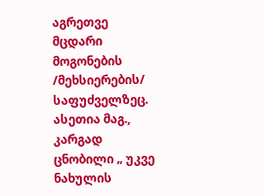აგრეთვე მცდარი მოგონების /მეხსიერების/ საფუძველზეც. ასეთია მაგ., კარგად ცნობილი „ უკვე ნახულის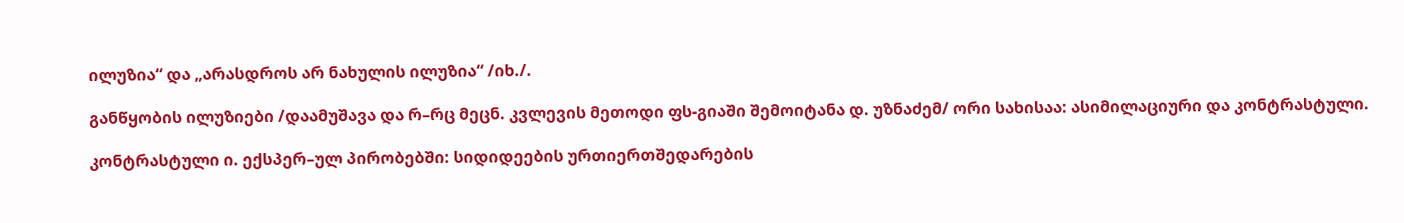ილუზია“ და „არასდროს არ ნახულის ილუზია“ /იხ./.

განწყობის ილუზიები /დაამუშავა და რ–რც მეცნ. კვლევის მეთოდი ფს-გიაში შემოიტანა დ. უზნაძემ/ ორი სახისაა: ასიმილაციური და კონტრასტული.

კონტრასტული ი. ექსპერ–ულ პირობებში: სიდიდეების ურთიერთშედარების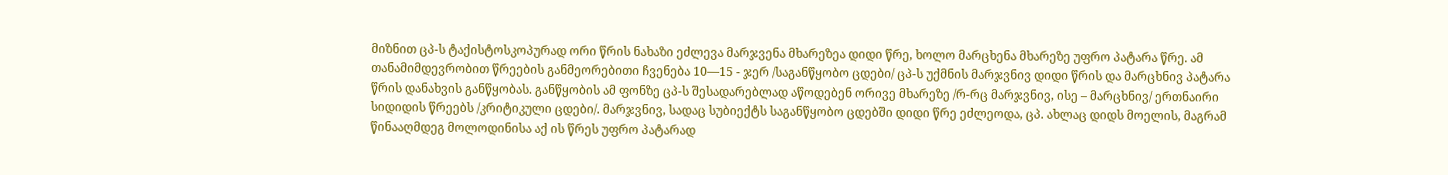მიზნით ცპ-ს ტაქისტოსკოპურად ორი წრის ნახაზი ეძლევა მარჯვენა მხარეზეა დიდი წრე, ხოლო მარცხენა მხარეზე უფრო პატარა წრე. ამ თანამიმდევრობით წრეების განმეორებითი ჩვენება 10—15 - ჯერ /საგანწყობო ცდები/ ცპ-ს უქმნის მარჯვნივ დიდი წრის და მარცხნივ პატარა წრის დანახვის განწყობას. განწყობის ამ ფონზე ცპ-ს შესადარებლად აწოდებენ ორივე მხარეზე /რ-რც მარჯვნივ, ისე – მარცხნივ/ ერთნაირი სიდიდის წრეებს /კრიტიკული ცდები/. მარჯვნივ, სადაც სუბიექტს საგანწყობო ცდებში დიდი წრე ეძლეოდა, ცპ. ახლაც დიდს მოელის, მაგრამ წინააღმდეგ მოლოდინისა აქ ის წრეს უფრო პატარად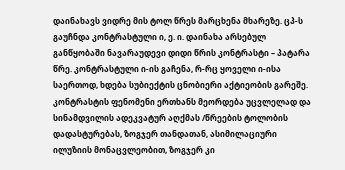დაინახავს ვიდრე მის ტოლ წრეს მარცხენა მხარეზე. ცპ-ს გაუჩნდა კონტრასტული ი, ე. ი. დაინახა არსებულ განწყობაში ნავარაუდევი დიდი წრის კონტრასტი – პატარა წრე. კონტრასტული ი-ის გაჩენა, რ-რც ყოველი ი-ისა საერთოდ, ხდება სუბიექტის ცნობიერი აქტიეობის გარეშე. კონტრასტის ფენომენი ერთხანს მეორდება უცვლელად და სინამდვილის ადეკვატურ აღქმას /წრეების ტოლობის დადასტურებას, ზოგჯერ თანდათან, ასიმილაციური ილუზიის მონაცვლეობით, ზოგჯერ კი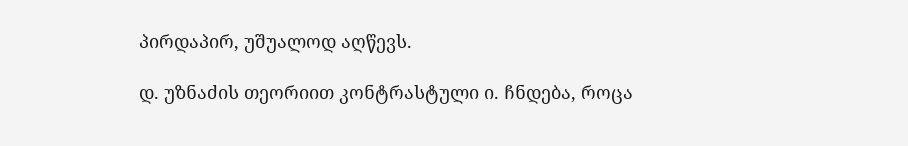პირდაპირ, უშუალოდ აღწევს.

დ. უზნაძის თეორიით კონტრასტული ი. ჩნდება, როცა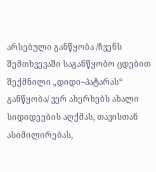არსებული განწყობა /ჩვენს შემთხვევაში საგანწყობო ცდებით შექმნილი „დიდი–პატარას“ განწყობა/ ვერ ახერხებს ახალი სიდიდეების აღქმას, თავისთან ასიმილირებას,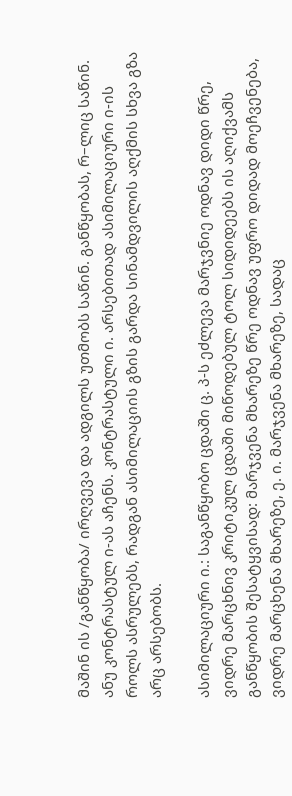მაშინ ის /განწყობა/ ირღვევა და ადგილს უთმობს საწინ. განწყობას, რ–ლიც საწინ. ანუ კონტრასტულ ი-ას აჩენს. კონტრასტული ი. არსებითად ასიმილაციური ი-ის როლს ასრულებს, რადგან ასიმილაციის გზის გარდა სინამდვილის აღქმის სხვა გზა არც არსებობს.

ასიმილაციური ი.: საგანწყობო ცდაში ც. პ-ს ეძლევა მარჯვნიე ოდნავ დიდი წრე, ვიდრე მარცხნივ კრიტიკულ ცდაში მიწოდებულ ტოლ სიდიდეებს ის აღიქვამს განწყობის შესატყვისად: მარჯვენა მხარეზე წრე ოდნავ უფრო დიდად მოეჩვენება, ვიდრე მარცხენა მხარეზე, ე. ი. მარჯვენა მხარეზე, სადაც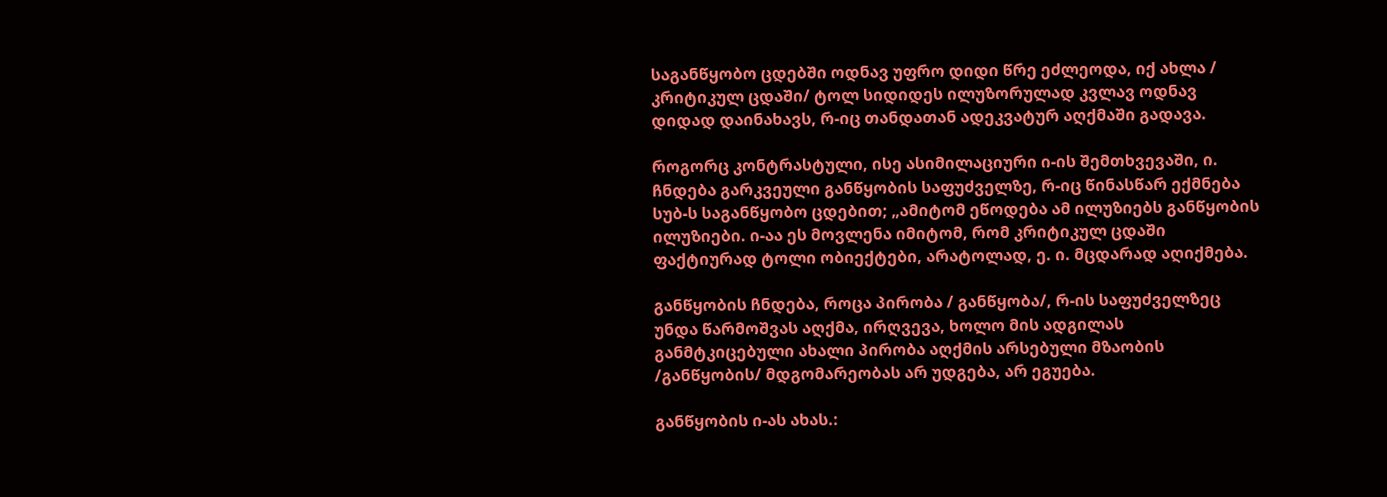საგანწყობო ცდებში ოდნავ უფრო დიდი წრე ეძლეოდა, იქ ახლა / კრიტიკულ ცდაში/ ტოლ სიდიდეს ილუზორულად კვლავ ოდნავ დიდად დაინახავს, რ-იც თანდათან ადეკვატურ აღქმაში გადავა.

როგორც კონტრასტული, ისე ასიმილაციური ი-ის შემთხვევაში, ი. ჩნდება გარკვეული განწყობის საფუძველზე, რ-იც წინასწარ ექმნება სუბ-ს საგანწყობო ცდებით; „ამიტომ ეწოდება ამ ილუზიებს განწყობის ილუზიები. ი-აა ეს მოვლენა იმიტომ, რომ კრიტიკულ ცდაში ფაქტიურად ტოლი ობიექტები, არატოლად, ე. ი. მცდარად აღიქმება.

განწყობის ჩნდება, როცა პირობა / განწყობა/, რ-ის საფუძველზეც უნდა წარმოშვას აღქმა, ირღვევა, ხოლო მის ადგილას განმტკიცებული ახალი პირობა აღქმის არსებული მზაობის /განწყობის/ მდგომარეობას არ უდგება, არ ეგუება.

განწყობის ი-ას ახას.: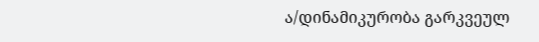ა/დინამიკურობა გარკვეულ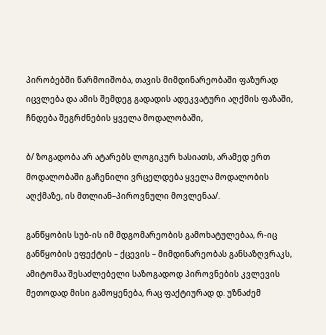პირობებში წარმოიშობა, თავის მიმდინარეობაში ფაზურად იცვლება და ამის შემდეგ გადადის ადეკვატური აღქმის ფაზაში, ჩნდება შეგრძნების ყველა მოდალობაში,

ბ/ ზოგადობა არ ატარებს ლოგიკურ ხასიათს, არამედ ერთ მოდალობაში გაჩენილი ვრცელდება ყველა მოდალობის აღქმაზე, ის მთლიან–პიროვნული მოვლენაა/.

განწყობის სუბ-ის იმ მდგომარეობის გამოხატულებაა, რ-იც განწყობის ეფექტის – ქცევის – მიმდინარეობას განსაზღვრაკს, ამიტომაა შესაძლებელი საზოგადოდ პიროვნების კვლევის მეთოდად მისი გამოყენება, რაც ფაქტიურად დ. უზნაძემ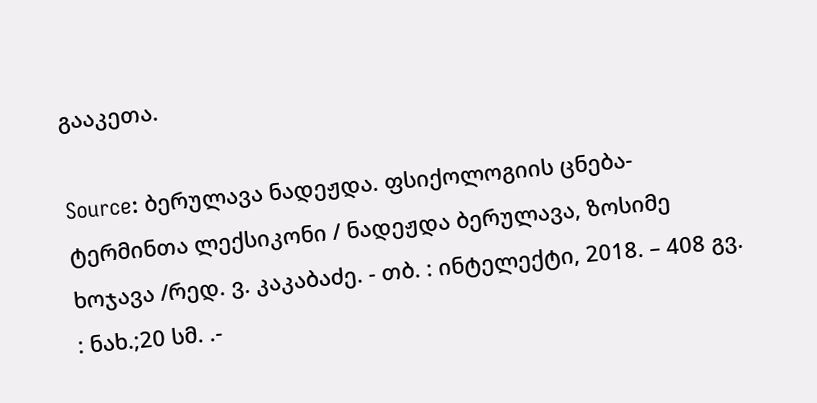გააკეთა.

Source: ბერულავა ნადეჟდა. ფსიქოლოგიის ცნება-ტერმინთა ლექსიკონი / ნადეჟდა ბერულავა, ზოსიმე ხოჯავა /რედ. ვ. კაკაბაძე. - თბ. : ინტელექტი, 2018. – 408 გვ. : ნახ.;20 სმ. .-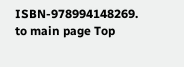ISBN-978994148269.
to main page Top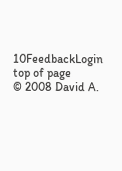10FeedbackLogin top of page
© 2008 David A.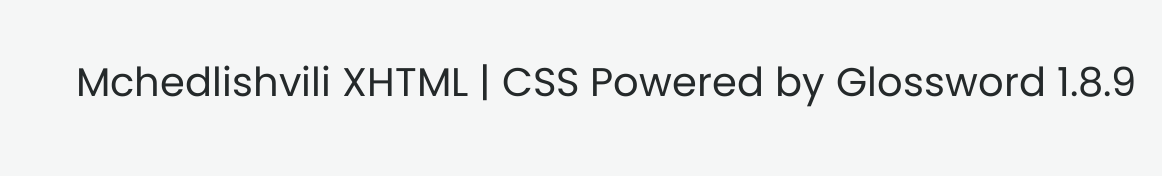Mchedlishvili XHTML | CSS Powered by Glossword 1.8.9